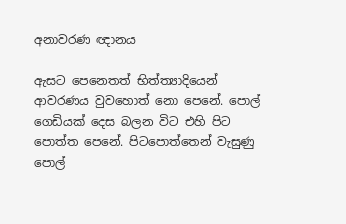අනාවරණ ඥානය

ඇසට පෙනෙතත් භිත්ත්‍යාදියෙන් ආවරණය වුවහොත් නො පෙනේ. පොල් ගෙඩියක් දෙස බලන විට එහි පිට පොත්ත පෙනේ. පිටපොත්තෙන් වැසුණු පොල්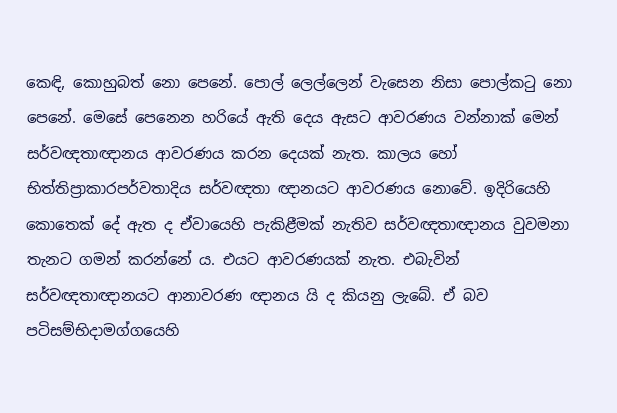කෙඳි, කොහුබත් නො පෙනේ. පොල් ලෙල්ලෙන් වැසෙන නිසා පොල්කටු නො පෙනේ. මෙසේ පෙනෙන හරියේ ඇති දෙය ඇසට ආවරණය වන්නාක් මෙන් සර්වඥතාඥානය ආවරණය කරන දෙයක් නැත. කාලය හෝ භිත්තිප්‍රාකාරපර්වතාදිය සර්වඥතා ඥානයට ආවරණය නොවේ. ඉදිරියෙහි කොතෙක් දේ ඇත ද ඒවායෙහි පැකිළීමක් නැතිව සර්වඥතාඥානය වුවමනා තැනට ගමන් කරන්නේ ය. එයට ආවරණයක් නැත. එබැවින් සර්වඥතාඥානයට ආනාවරණ ඥානය යි ද කියනු ලැබේ. ඒ බව පටිසම්භිදාමග්ගයෙහි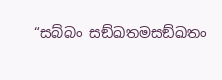“සබ්බං සඞ්ඛතමසඞ්ඛතං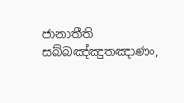ජානාතීති සබ්බඤ්ඤුතඤාණං,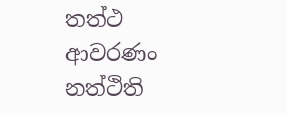තත්ථ ආවරණං නත්ථිති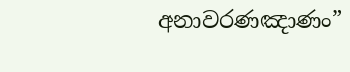අනාවරණඤාණං”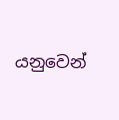යනුවෙන්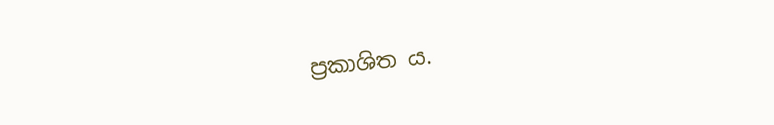ප්‍රකාශිත ය.